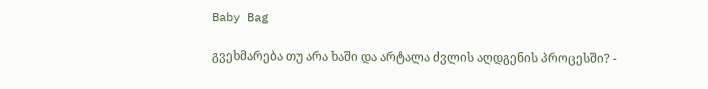Baby Bag

გვეხმარება თუ არა ხაში და არტალა ძვლის აღდგენის პროცესში? -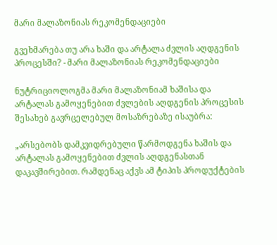მარი მალაზონიას რეკომენდაციები

გვეხმარება თუ არა ხაში და არტალა ძვლის აღდგენის პროცესში? - მარი მალაზონიას რეკომენდაციები

ნუტრიციოლოგმა მარი მალაზონიამ ხაშისა და არტალას გამოყენებით ძვლების აღდგენის პროცესის შესახებ გავრცელებულ მოსაზრებაზე ისაუბრა:

„არსებობს დამკვიდრებული წარმოდგენა ხაშის და არტალას გამოყენებით ძვლის აღდგენასთან დაკავშირებით. რამდენაც აქვს ამ ტიპის პროდუქტების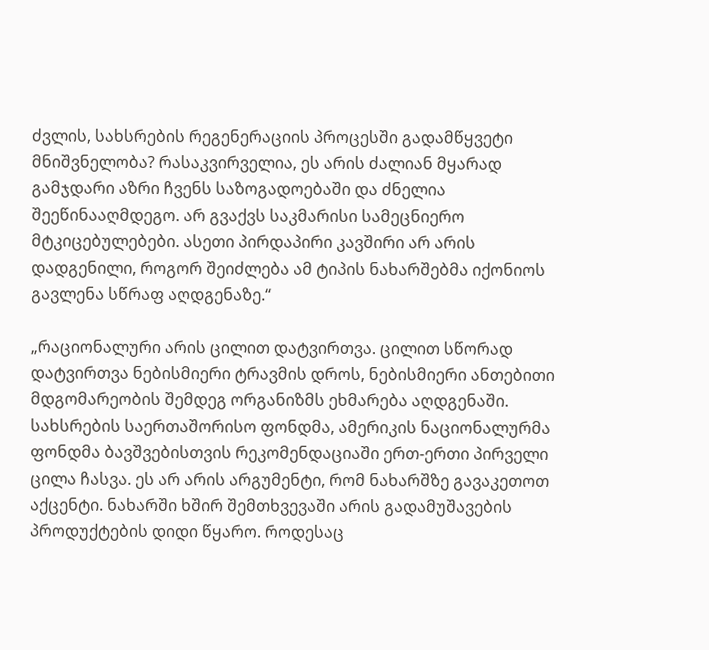ძვლის, სახსრების რეგენერაციის პროცესში გადამწყვეტი მნიშვნელობა? რასაკვირველია, ეს არის ძალიან მყარად გამჯდარი აზრი ჩვენს საზოგადოებაში და ძნელია შეეწინააღმდეგო. არ გვაქვს საკმარისი სამეცნიერო მტკიცებულებები. ასეთი პირდაპირი კავშირი არ არის დადგენილი, როგორ შეიძლება ამ ტიპის ნახარშებმა იქონიოს გავლენა სწრაფ აღდგენაზე.“

„რაციონალური არის ცილით დატვირთვა. ცილით სწორად დატვირთვა ნებისმიერი ტრავმის დროს, ნებისმიერი ანთებითი მდგომარეობის შემდეგ ორგანიზმს ეხმარება აღდგენაში. სახსრების საერთაშორისო ფონდმა, ამერიკის ნაციონალურმა ფონდმა ბავშვებისთვის რეკომენდაციაში ერთ-ერთი პირველი ცილა ჩასვა. ეს არ არის არგუმენტი, რომ ნახარშზე გავაკეთოთ აქცენტი. ნახარში ხშირ შემთხვევაში არის გადამუშავების პროდუქტების დიდი წყარო. როდესაც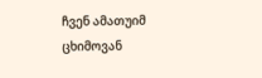ჩვენ ამათუიმ ცხიმოვან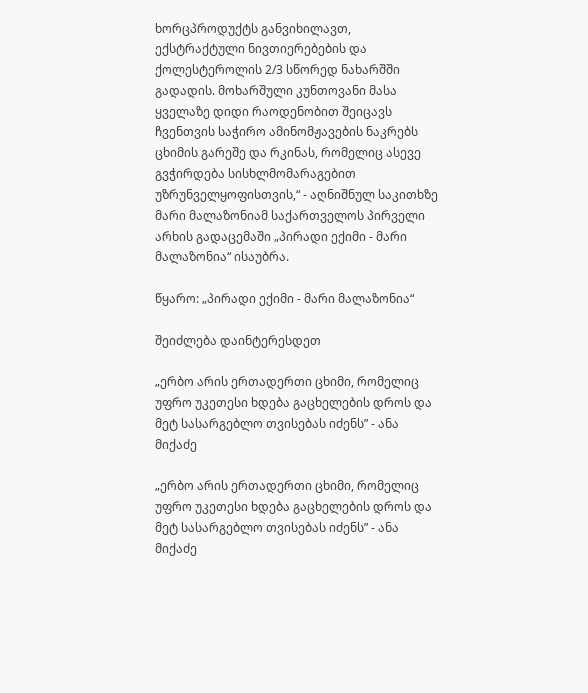ხორცპროდუქტს განვიხილავთ, ექსტრაქტული ნივთიერებების და ქოლესტეროლის 2/3 სწორედ ნახარშში გადადის. მოხარშული კუნთოვანი მასა ყველაზე დიდი რაოდენობით შეიცავს ჩვენთვის საჭირო ამინომჟავების ნაკრებს ცხიმის გარეშე და რკინას, რომელიც ასევე გვჭირდება სისხლმომარაგებით უზრუნველყოფისთვის,“ - აღნიშნულ საკითხზე მარი მალაზონიამ საქართველოს პირველი არხის გადაცემაში „პირადი ექიმი - მარი მალაზონია“ ისაუბრა.

წყარო: „პირადი ექიმი - მარი მალაზონია“

შეიძლება დაინტერესდეთ

„ერბო არის ერთადერთი ცხიმი, რომელიც უფრო უკეთესი ხდება გაცხელების დროს და მეტ სასარგებლო თვისებას იძენს” - ანა მიქაძე

„ერბო არის ერთადერთი ცხიმი, რომელიც უფრო უკეთესი ხდება გაცხელების დროს და  მეტ სასარგებლო თვისებას იძენს” - ანა მიქაძე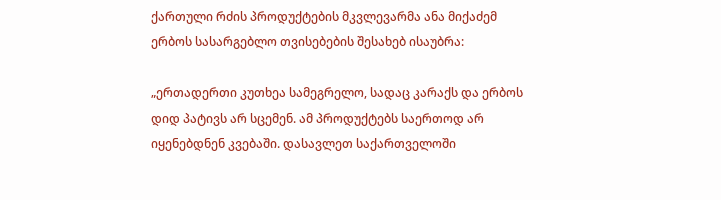ქართული რძის პროდუქტების მკვლევარმა ანა მიქაძემ ერბოს სასარგებლო თვისებების შესახებ ისაუბრა:

„ერთადერთი კუთხეა სამეგრელო, სადაც კარაქს და ერბოს დიდ პატივს არ სცემენ. ამ პროდუქტებს საერთოდ არ იყენებდნენ კვებაში. დასავლეთ საქართველოში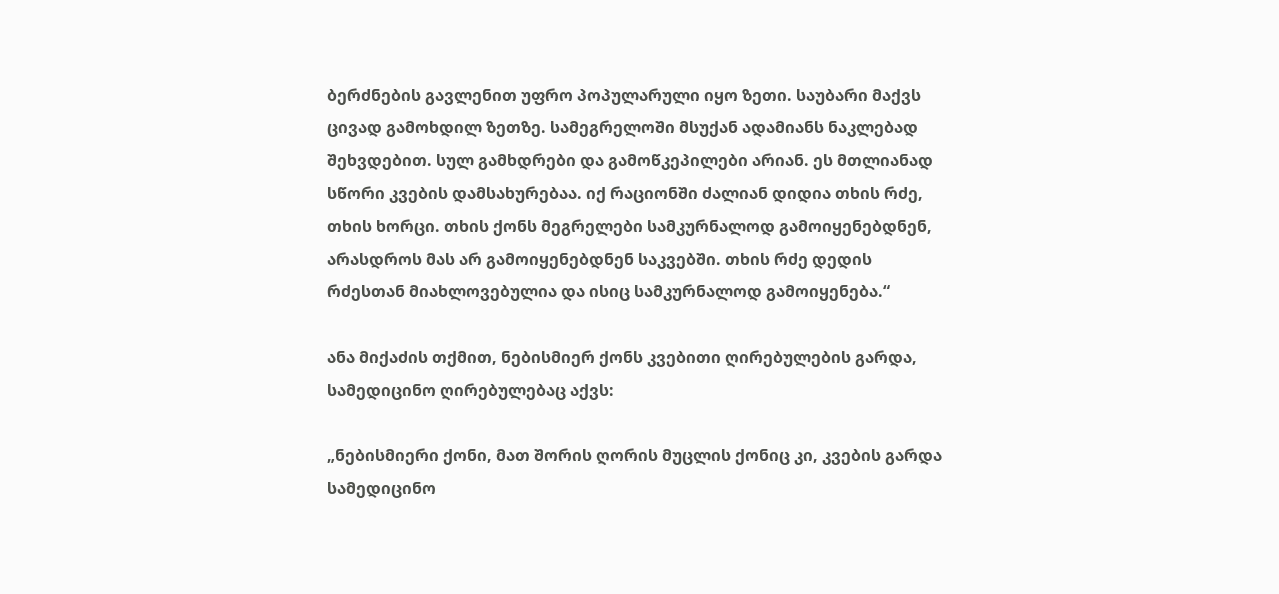ბერძნების გავლენით უფრო პოპულარული იყო ზეთი. საუბარი მაქვს ცივად გამოხდილ ზეთზე. სამეგრელოში მსუქან ადამიანს ნაკლებად შეხვდებით. სულ გამხდრები და გამოწკეპილები არიან. ეს მთლიანად სწორი კვების დამსახურებაა. იქ რაციონში ძალიან დიდია თხის რძე, თხის ხორცი. თხის ქონს მეგრელები სამკურნალოდ გამოიყენებდნენ, არასდროს მას არ გამოიყენებდნენ საკვებში. თხის რძე დედის რძესთან მიახლოვებულია და ისიც სამკურნალოდ გამოიყენება.“

ანა მიქაძის თქმით, ნებისმიერ ქონს კვებითი ღირებულების გარდა, სამედიცინო ღირებულებაც აქვს:

„ნებისმიერი ქონი, მათ შორის ღორის მუცლის ქონიც კი, კვების გარდა სამედიცინო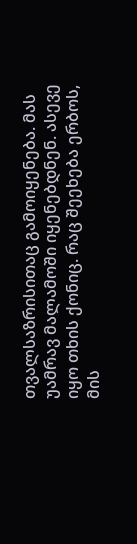თვალსაზრისითაც გამოიყენება. მას უამრავ მალამოში იყენებდნენ. ასევე იყო თხის ქონიც. რაც შეეხება ერბოს, მის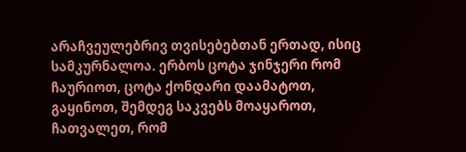არაჩვეულებრივ თვისებებთან ერთად, ისიც სამკურნალოა. ერბოს ცოტა ჯინჯერი რომ ჩაურიოთ, ცოტა ქონდარი დაამატოთ, გაყინოთ, შემდეგ საკვებს მოაყაროთ, ჩათვალეთ, რომ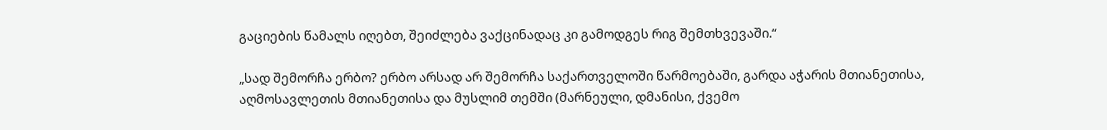გაციების წამალს იღებთ, შეიძლება ვაქცინადაც კი გამოდგეს რიგ შემთხვევაში.“

„სად შემორჩა ერბო? ერბო არსად არ შემორჩა საქართველოში წარმოებაში, გარდა აჭარის მთიანეთისა, აღმოსავლეთის მთიანეთისა და მუსლიმ თემში (მარნეული, დმანისი, ქვემო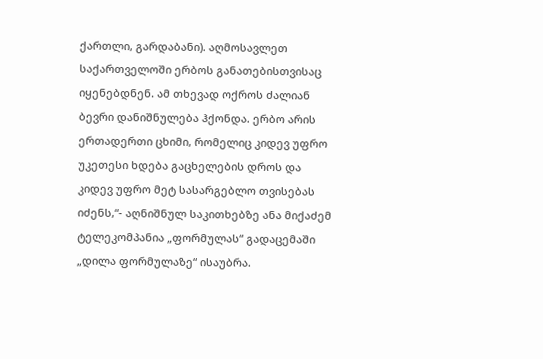ქართლი, გარდაბანი). აღმოსავლეთ საქართველოში ერბოს განათებისთვისაც იყენებდნენ. ამ თხევად ოქროს ძალიან ბევრი დანიშნულება ჰქონდა. ერბო არის ერთადერთი ცხიმი, რომელიც კიდევ უფრო უკეთესი ხდება გაცხელების დროს და კიდევ უფრო მეტ სასარგებლო თვისებას იძენს,“- აღნიშნულ საკითხებზე ანა მიქაძემ ტელეკომპანია „ფორმულას“ გადაცემაში „დილა ფორმულაზე“ ისაუბრა.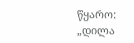წყარო: „დილა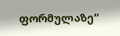ფორმულაზე“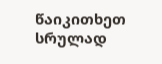წაიკითხეთ სრულად